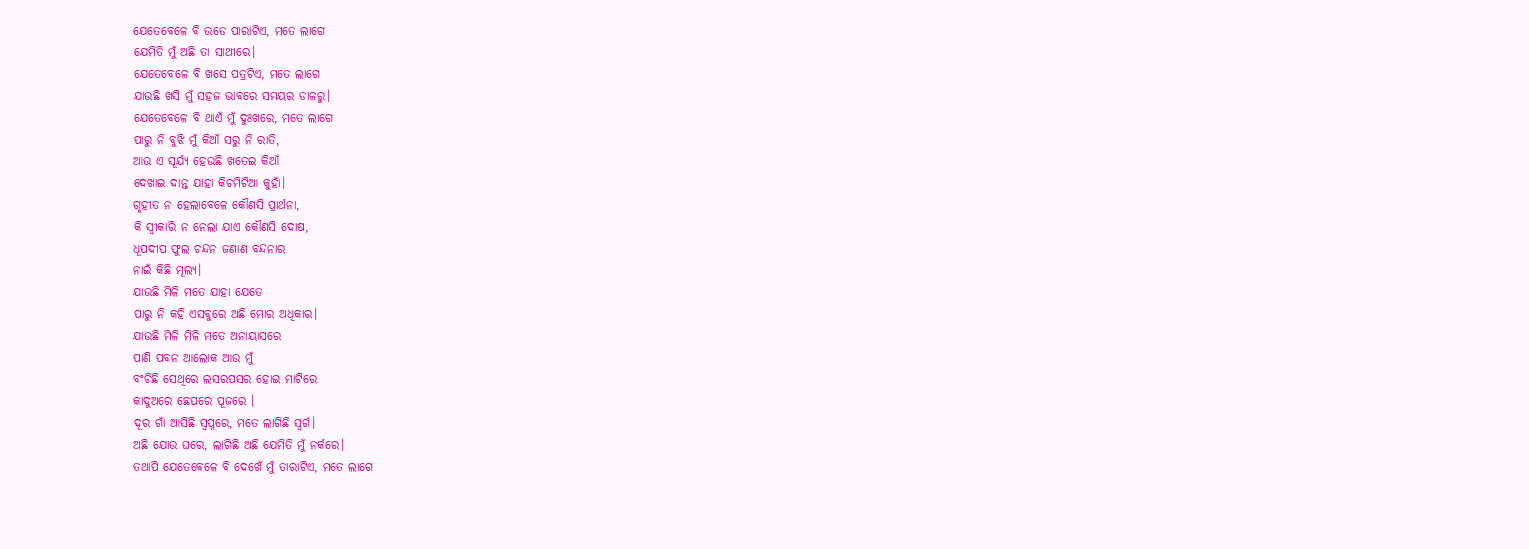ଯେତେବେଳେ ବି ଉଡେ ପାରାଟିଏ, ମତେ ଲାଗେ
ଯେମିତି ମୁଁ ଅଛି ତା ସାଥୀରେ।
ଯେତେବେଳେ ବି ଖସେ ପତ୍ରଟିଏ, ମତେ ଲାଗେ
ଯାଉଛି ଖସି ମୁଁ ସହଜ ଭାବରେ ସମୟର ଡାଳରୁ।
ଯେତେବେଳେ ବି ଥାଏଁ ମୁଁ ଦୁଃଖରେ, ମତେ ଲାଗେ
ପାରୁ ନି ବୁଝି ମୁଁ କିଆଁ ସରୁ ନି ରାତି,
ଆଉ ଏ ସୂର୍ଯ୍ୟ ହେଉଛି ଖତେଇ କିଆଁ
ଦେଖାଇ ଦାନ୍ତ ଯାହା କିଚମିଟିଆ କୁହାଁ।
ଗୃହୀତ ନ ହେଲାବେଳେ କୌଣସି ପ୍ରାର୍ଥନା,
କି ସ୍ୱୀକାରି ନ ନେଲା ଯାଏ କୌଣସି ଦୋଷ,
ଧୂପଦୀପ ଫୁଲ ଚନ୍ଦନ ଜଣାଣ ବନ୍ଦନାର
ନାଇଁ କିଛି ମୂଲ୍ୟ।
ଯାଉଛି ମିଳି ମତେ ଯାହା ଯେତେ
ପାରୁ ନି କହି ଏସବୁରେ ଅଛି ମୋର ଅଧିକାର।
ଯାଉଛି ମିଳି ମିଳି ମତେ ଅନାୟାସରେ
ପାଣି ପବନ ଆଲୋକ ଆଉ ମୁଁ
ବଂଚିଛି ସେଥିରେ ଲସରପସର ହୋଇ ମାଟିରେ
କାଦୁଅରେ ଛେପରେ ପୂଜରେ ।
ଦୂର ଗାଁ ଆସିଛି ସ୍ୱପ୍ନରେ, ମତେ ଲାଗିଛି ସ୍ୱର୍ଗ।
ଅଛି ଯୋଉ ଘରେ, ଲାଗିଛି ଅଛି ଯେମିତି ମୁଁ ନର୍କରେ।
ତଥାପି ଯେତେବେଳେ ବି ଦେଖେଁ ମୁଁ ତାରାଟିଏ, ମତେ ଲାଗେ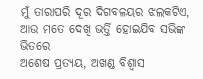ମୁଁ ତାରାପରି ଦୂର ଦିଗବଳୟର ଝଲକଟିଏ,
ଆଉ ମତେ ଦେଖି ଭର୍ତ୍ତି ହୋଇଯିବ ସଭିଙ୍କ ଭିତରେ
ଅଶେଷ ପ୍ରତ୍ୟୟ, ଅଖଣ୍ଡ ବିଶ୍ୱାସ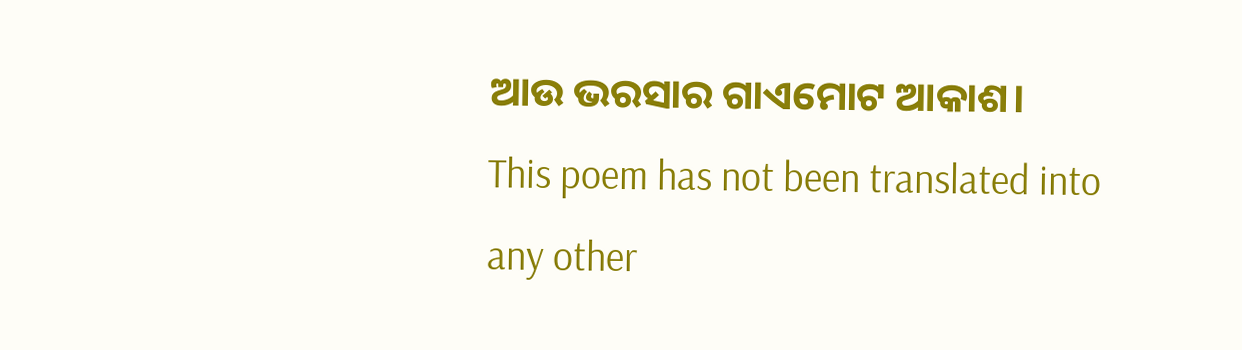ଆଉ ଭରସାର ଗାଏମୋଟ ଆକାଶ।
This poem has not been translated into any other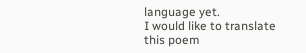language yet.
I would like to translate this poem